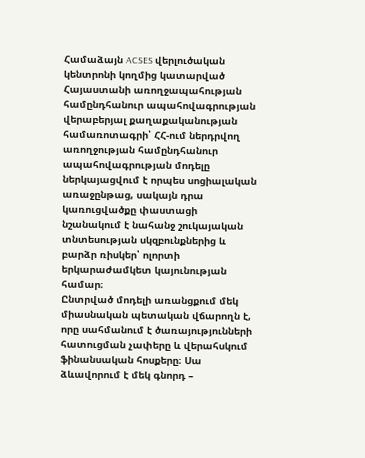Համաձայն ACSES վերլուծական կենտրոնի կողմից կատարված Հայաստանի առողջապահության համընդհանուր ապահովագրության վերաբերյալ քաղաքականության համառոտագրի՝ ՀՀ-ում ներդրվող առողջության համընդհանուր ապահովագրության մոդելը ներկայացվում է որպես սոցիալական առաջընթաց, սակայն դրա կառուցվածքը փաստացի նշանակում է նահանջ շուկայական տնտեսության սկզբունքներից և բարձր ռիսկեր՝ ոլորտի երկարաժամկետ կայունության համար։
Ընտրված մոդելի առանցքում մեկ միասնական պետական վճարողն է, որը սահմանում է ծառայությունների հատուցման չափերը և վերահսկում ֆինանսական հոսքերը։ Սա ձևավորում է մեկ գնորդ –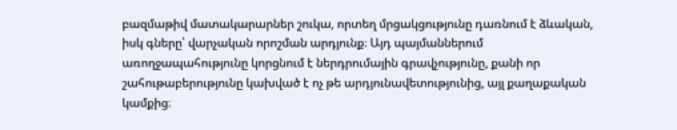բազմաթիվ մատակարարներ շուկա, որտեղ մրցակցությունը դառնում է ձևական, իսկ գները՝ վարչական որոշման արդյունք։ Այդ պայմաններում առողջապահությունը կորցնում է ներդրումային գրավչությունը, քանի որ շահութաբերությունը կախված է ոչ թե արդյունավետությունից, այլ քաղաքական կամքից։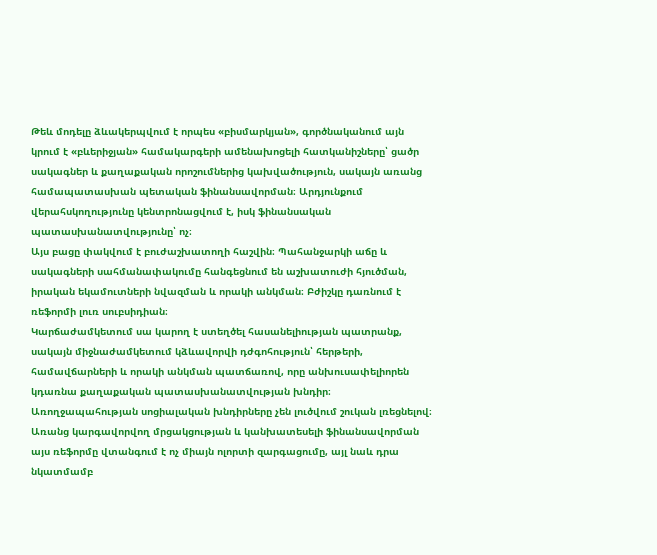Թեև մոդելը ձևակերպվում է որպես «բիսմարկյան», գործնականում այն կրում է «բևերիջյան» համակարգերի ամենախոցելի հատկանիշները՝ ցածր սակագներ և քաղաքական որոշումներից կախվածություն, սակայն առանց համապատասխան պետական ֆինանսավորման։ Արդյունքում վերահսկողությունը կենտրոնացվում է, իսկ ֆինանսական պատասխանատվությունը՝ ոչ։
Այս բացը փակվում է բուժաշխատողի հաշվին։ Պահանջարկի աճը և սակագների սահմանափակումը հանգեցնում են աշխատուժի հյուծման, իրական եկամուտների նվազման և որակի անկման։ Բժիշկը դառնում է ռեֆորմի լուռ սուբսիդիան։
Կարճաժամկետում սա կարող է ստեղծել հասանելիության պատրանք, սակայն միջնաժամկետում կձևավորվի դժգոհություն՝ հերթերի, համավճարների և որակի անկման պատճառով, որը անխուսափելիորեն կդառնա քաղաքական պատասխանատվության խնդիր։
Առողջապահության սոցիալական խնդիրները չեն լուծվում շուկան լռեցնելով։ Առանց կարգավորվող մրցակցության և կանխատեսելի ֆինանսավորման այս ռեֆորմը վտանգում է ոչ միայն ոլորտի զարգացումը, այլ նաև դրա նկատմամբ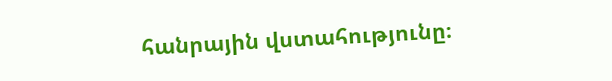հանրային վստահությունը։